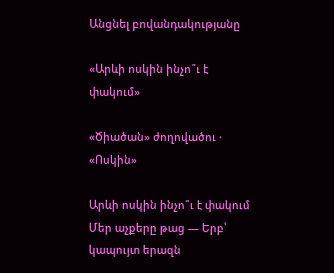Անցնել բովանդակությանը

«Արևի ոսկին ինչո՞ւ է փակում»

«Ծիածան» ժողովածու · «Ոսկին»

Արևի ոսկին ինչո՞ւ է փակում Մեր աչքերը թաց — Երբ՝ կապույտ երազն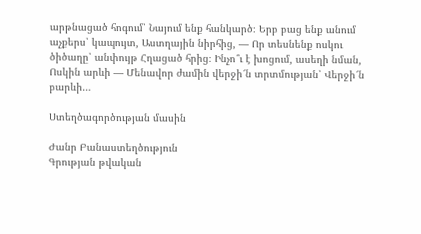արթնացած հոգում՝ Նայում ենք հանկարծ։ Երբ բաց ենք անում աչքերս՝ կապույտ, Աստղային նիրհից, — Որ տեսնենք ոսկու ծիծաղը՝ անփույթ Հղացած հրից։ Ինչո՞ւ է խոցում, ասեղի նման, Ոսկին արևի — Մենավոր ժամին վերջի՜ն տրտմության՝ Վերջի՜ն բարևի…

Ստեղծագործության մասին

Ժանր Բանաստեղծություն
Գրության թվական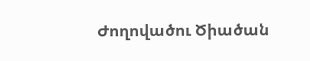Ժողովածու Ծիածան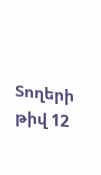Տողերի թիվ 12